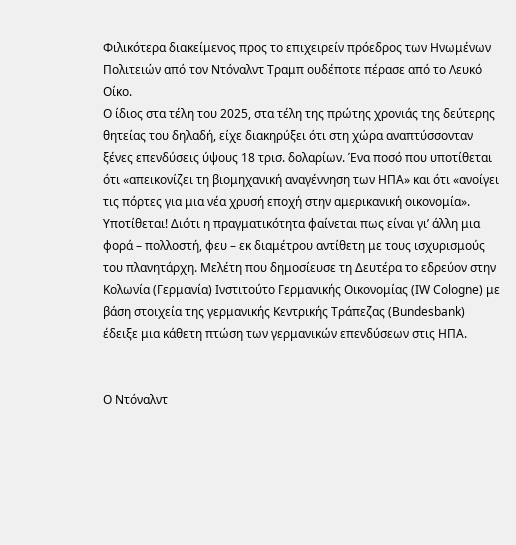Φιλικότερα διακείμενος προς το επιχειρείν πρόεδρος των Ηνωμένων Πολιτειών από τον Ντόναλντ Τραμπ ουδέποτε πέρασε από το Λευκό Οίκο.
Ο ίδιος στα τέλη του 2025, στα τέλη της πρώτης χρονιάς της δεύτερης θητείας του δηλαδή, είχε διακηρύξει ότι στη χώρα αναπτύσσονταν ξένες επενδύσεις ύψους 18 τρισ. δολαρίων. Ένα ποσό που υποτίθεται ότι «απεικονίζει τη βιομηχανική αναγέννηση των ΗΠΑ» και ότι «ανοίγει τις πόρτες για μια νέα χρυσή εποχή στην αμερικανική οικονομία».
Υποτίθεται! Διότι η πραγματικότητα φαίνεται πως είναι γι’ άλλη μια φορά – πολλοστή, φευ – εκ διαμέτρου αντίθετη με τους ισχυρισμούς του πλανητάρχη. Μελέτη που δημοσίευσε τη Δευτέρα το εδρεύον στην Κολωνία (Γερμανία) Ινστιτούτο Γερμανικής Οικονομίας (IW Cologne) με βάση στοιχεία της γερμανικής Κεντρικής Τράπεζας (Bundesbank) έδειξε μια κάθετη πτώση των γερμανικών επενδύσεων στις ΗΠΑ.


Ο Ντόναλντ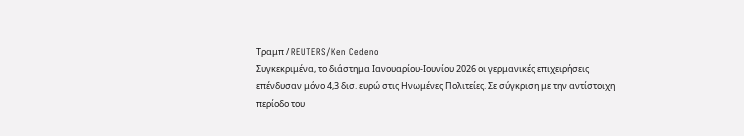Τραμπ / REUTERS/Ken Cedeno
Συγκεκριμένα, το διάστημα Ιανουαρίου-Ιουνίου 2026 οι γερμανικές επιχειρήσεις επένδυσαν μόνο 4,3 δισ. ευρώ στις Ηνωμένες Πολιτείες. Σε σύγκριση με την αντίστοιχη περίοδο του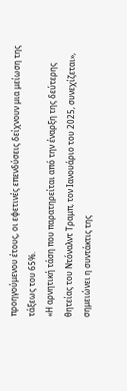προηγούμενου έτους, οι εφετινές επενδύσεις δείχνουν μια μείωση της τάξεως του 65%.
«Η αρνητική τάση που παρατηρείται από την έναρξη της δεύτερης θητείας του Ντόναλντ Τραμπ, τον Ιανουάριο του 2025, συνεχίζεται», σημειώνει η συντάκτις της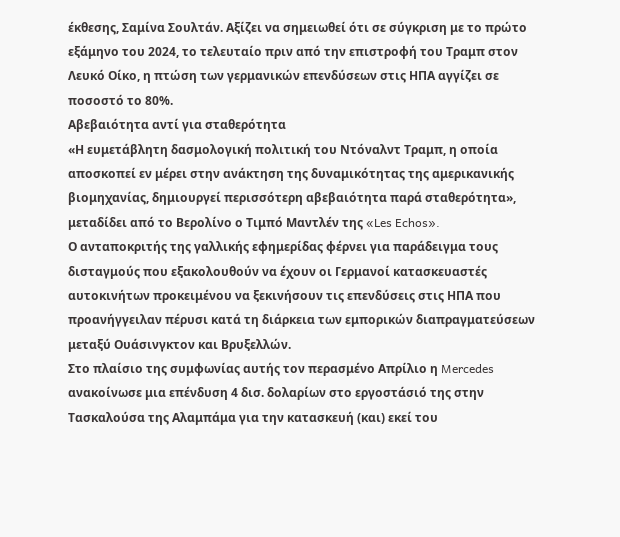έκθεσης, Σαμίνα Σουλτάν. Αξίζει να σημειωθεί ότι σε σύγκριση με το πρώτο εξάμηνο του 2024, το τελευταίο πριν από την επιστροφή του Τραμπ στον Λευκό Οίκο, η πτώση των γερμανικών επενδύσεων στις ΗΠΑ αγγίζει σε ποσοστό το 80%.
Αβεβαιότητα αντί για σταθερότητα
«Η ευμετάβλητη δασμολογική πολιτική του Ντόναλντ Τραμπ, η οποία αποσκοπεί εν μέρει στην ανάκτηση της δυναμικότητας της αμερικανικής βιομηχανίας, δημιουργεί περισσότερη αβεβαιότητα παρά σταθερότητα», μεταδίδει από το Βερολίνο ο Τιμπό Μαντλέν της «Les Echos».
Ο ανταποκριτής της γαλλικής εφημερίδας φέρνει για παράδειγμα τους δισταγμούς που εξακολουθούν να έχουν οι Γερμανοί κατασκευαστές αυτοκινήτων προκειμένου να ξεκινήσουν τις επενδύσεις στις ΗΠΑ που προανήγγειλαν πέρυσι κατά τη διάρκεια των εμπορικών διαπραγματεύσεων μεταξύ Ουάσινγκτον και Βρυξελλών.
Στο πλαίσιο της συμφωνίας αυτής τον περασμένο Απρίλιο η Mercedes ανακοίνωσε μια επένδυση 4 δισ. δολαρίων στο εργοστάσιό της στην Τασκαλούσα της Αλαμπάμα για την κατασκευή (και) εκεί του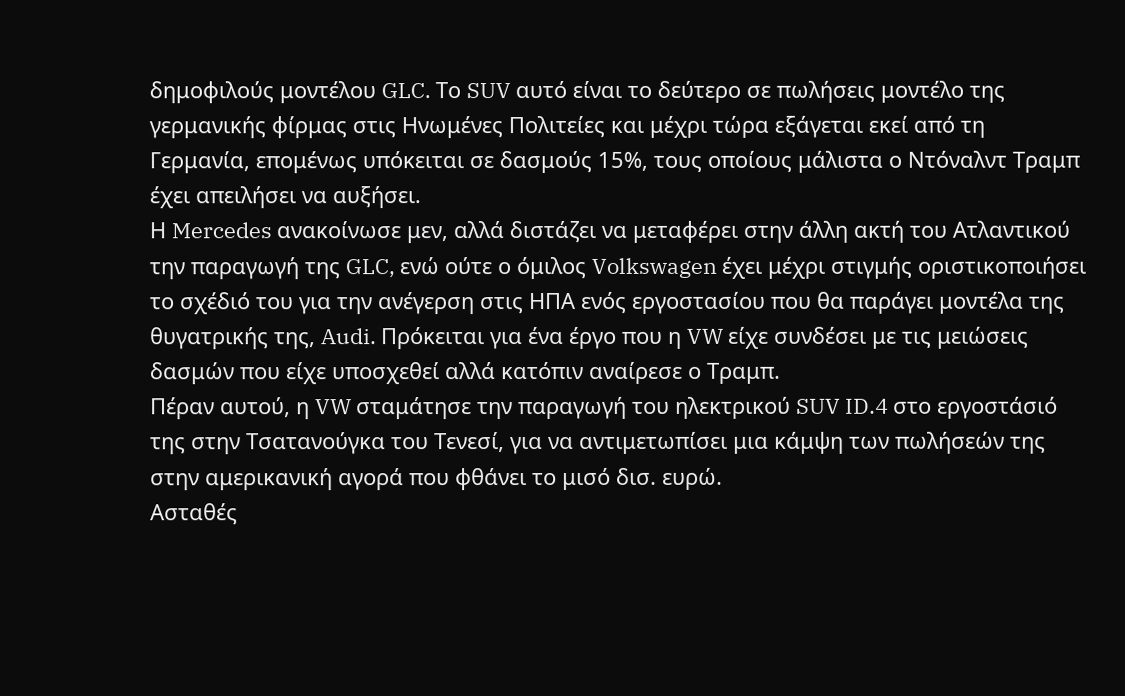δημοφιλούς μοντέλου GLC. Το SUV αυτό είναι το δεύτερο σε πωλήσεις μοντέλο της γερμανικής φίρμας στις Ηνωμένες Πολιτείες και μέχρι τώρα εξάγεται εκεί από τη Γερμανία, επομένως υπόκειται σε δασμούς 15%, τους οποίους μάλιστα ο Ντόναλντ Τραμπ έχει απειλήσει να αυξήσει.
Η Mercedes ανακοίνωσε μεν, αλλά διστάζει να μεταφέρει στην άλλη ακτή του Ατλαντικού την παραγωγή της GLC, ενώ ούτε ο όμιλος Volkswagen έχει μέχρι στιγμής οριστικοποιήσει το σχέδιό του για την ανέγερση στις ΗΠΑ ενός εργοστασίου που θα παράγει μοντέλα της θυγατρικής της, Audi. Πρόκειται για ένα έργο που η VW είχε συνδέσει με τις μειώσεις δασμών που είχε υποσχεθεί αλλά κατόπιν αναίρεσε ο Τραμπ.
Πέραν αυτού, η VW σταμάτησε την παραγωγή του ηλεκτρικού SUV ID.4 στο εργοστάσιό της στην Τσατανούγκα του Τενεσί, για να αντιμετωπίσει μια κάμψη των πωλήσεών της στην αμερικανική αγορά που φθάνει το μισό δισ. ευρώ.
Ασταθές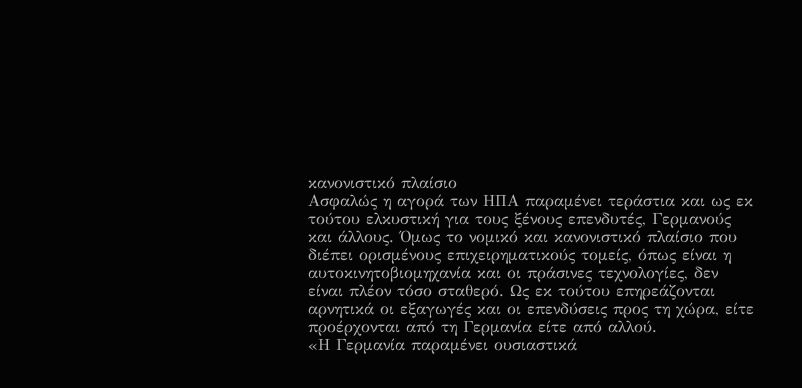κανονιστικό πλαίσιο
Ασφαλώς η αγορά των ΗΠΑ παραμένει τεράστια και ως εκ τούτου ελκυστική για τους ξένους επενδυτές, Γερμανούς και άλλους. Όμως το νομικό και κανονιστικό πλαίσιο που διέπει ορισμένους επιχειρηματικούς τομείς, όπως είναι η αυτοκινητοβιομηχανία και οι πράσινες τεχνολογίες, δεν είναι πλέον τόσο σταθερό. Ως εκ τούτου επηρεάζονται αρνητικά οι εξαγωγές και οι επενδύσεις προς τη χώρα, είτε προέρχονται από τη Γερμανία είτε από αλλού.
«Η Γερμανία παραμένει ουσιαστικά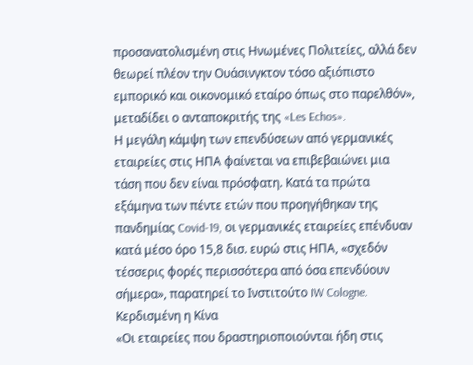προσανατολισμένη στις Ηνωμένες Πολιτείες, αλλά δεν θεωρεί πλέον την Ουάσινγκτον τόσο αξιόπιστο εμπορικό και οικονομικό εταίρο όπως στο παρελθόν», μεταδίδει ο ανταποκριτής της «Les Echos».
Η μεγάλη κάμψη των επενδύσεων από γερμανικές εταιρείες στις ΗΠΑ φαίνεται να επιβεβαιώνει μια τάση που δεν είναι πρόσφατη. Κατά τα πρώτα εξάμηνα των πέντε ετών που προηγήθηκαν της πανδημίας Covid-19, οι γερμανικές εταιρείες επένδυαν κατά μέσο όρο 15,8 δισ. ευρώ στις ΗΠΑ, «σχεδόν τέσσερις φορές περισσότερα από όσα επενδύουν σήμερα», παρατηρεί το Ινστιτούτο IW Cologne.
Κερδισμένη η Κίνα
«Οι εταιρείες που δραστηριοποιούνται ήδη στις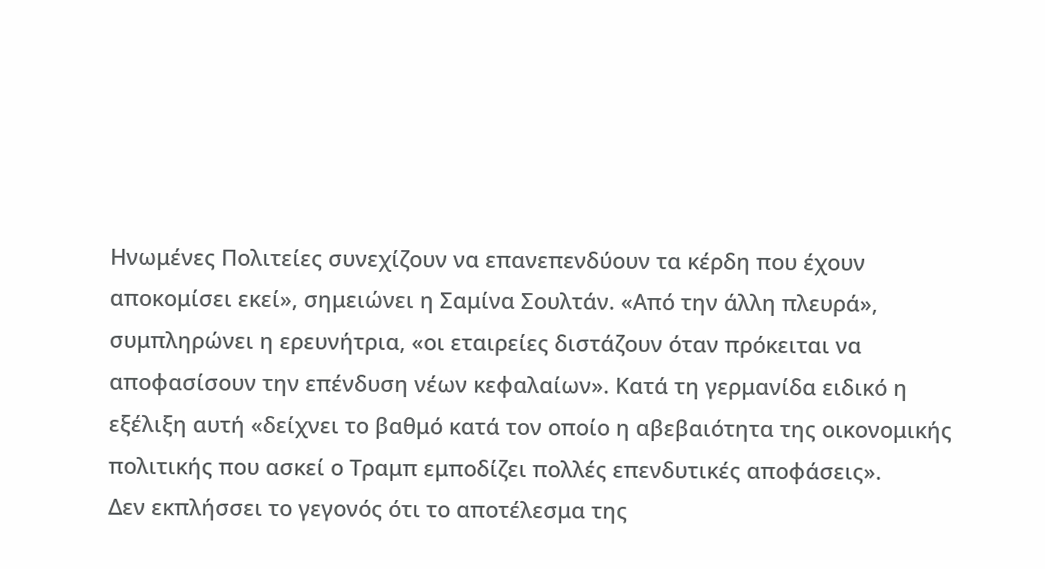Ηνωμένες Πολιτείες συνεχίζουν να επανεπενδύουν τα κέρδη που έχουν αποκομίσει εκεί», σημειώνει η Σαμίνα Σουλτάν. «Από την άλλη πλευρά», συμπληρώνει η ερευνήτρια, «οι εταιρείες διστάζουν όταν πρόκειται να αποφασίσουν την επένδυση νέων κεφαλαίων». Κατά τη γερμανίδα ειδικό η εξέλιξη αυτή «δείχνει το βαθμό κατά τον οποίο η αβεβαιότητα της οικονομικής πολιτικής που ασκεί ο Τραμπ εμποδίζει πολλές επενδυτικές αποφάσεις».
Δεν εκπλήσσει το γεγονός ότι το αποτέλεσμα της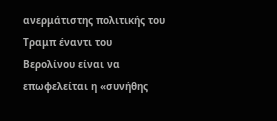ανερμάτιστης πολιτικής του Τραμπ έναντι του Βερολίνου είναι να επωφελείται η «συνήθης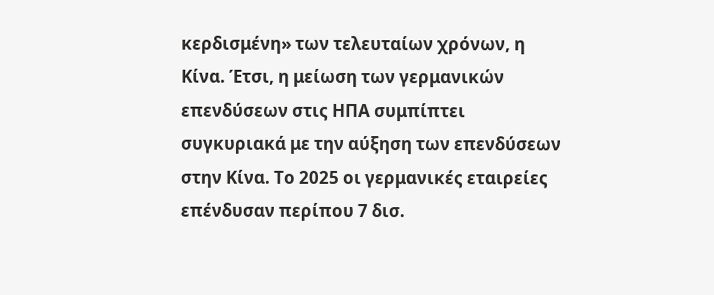κερδισμένη» των τελευταίων χρόνων, η Κίνα. Έτσι, η μείωση των γερμανικών επενδύσεων στις ΗΠΑ συμπίπτει συγκυριακά με την αύξηση των επενδύσεων στην Κίνα. Το 2025 οι γερμανικές εταιρείες επένδυσαν περίπου 7 δισ.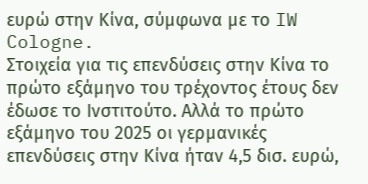ευρώ στην Κίνα, σύμφωνα με το IW Cologne.
Στοιχεία για τις επενδύσεις στην Κίνα το πρώτο εξάμηνο του τρέχοντος έτους δεν έδωσε το Ινστιτούτο. Αλλά το πρώτο εξάμηνο του 2025 οι γερμανικές επενδύσεις στην Κίνα ήταν 4,5 δισ. ευρώ,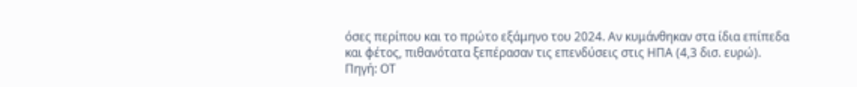όσες περίπου και το πρώτο εξάμηνο του 2024. Αν κυμάνθηκαν στα ίδια επίπεδα και φέτος, πιθανότατα ξεπέρασαν τις επενδύσεις στις ΗΠΑ (4,3 δισ. ευρώ).
Πηγή: ΟΤ